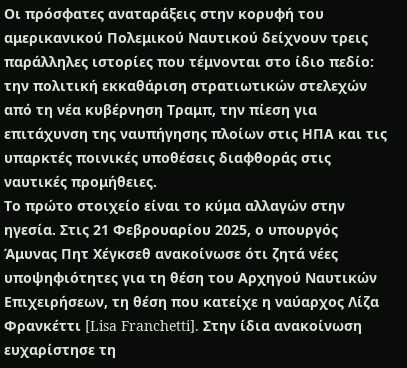Οι πρόσφατες αναταράξεις στην κορυφή του αμερικανικού Πολεμικού Ναυτικού δείχνουν τρεις παράλληλες ιστορίες που τέμνονται στο ίδιο πεδίο: την πολιτική εκκαθάριση στρατιωτικών στελεχών από τη νέα κυβέρνηση Τραμπ, την πίεση για επιτάχυνση της ναυπήγησης πλοίων στις ΗΠΑ και τις υπαρκτές ποινικές υποθέσεις διαφθοράς στις ναυτικές προμήθειες.
Το πρώτο στοιχείο είναι το κύμα αλλαγών στην ηγεσία. Στις 21 Φεβρουαρίου 2025, ο υπουργός Άμυνας Πητ Χέγκσεθ ανακοίνωσε ότι ζητά νέες υποψηφιότητες για τη θέση του Αρχηγού Ναυτικών Επιχειρήσεων, τη θέση που κατείχε η ναύαρχος Λίζα Φρανκέττι [Lisa Franchetti]. Στην ίδια ανακοίνωση ευχαρίστησε τη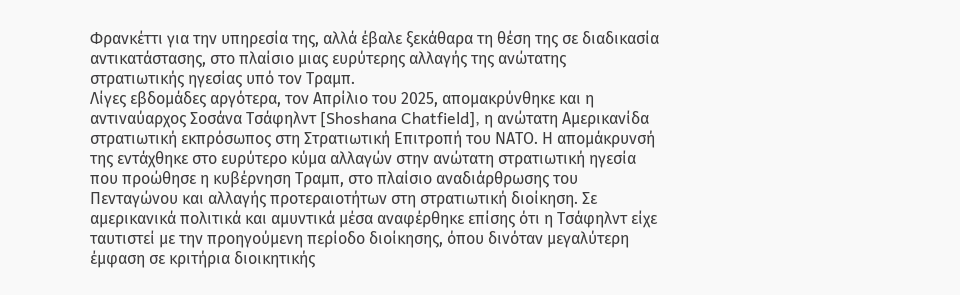Φρανκέττι για την υπηρεσία της, αλλά έβαλε ξεκάθαρα τη θέση της σε διαδικασία αντικατάστασης, στο πλαίσιο μιας ευρύτερης αλλαγής της ανώτατης στρατιωτικής ηγεσίας υπό τον Τραμπ.
Λίγες εβδομάδες αργότερα, τον Απρίλιο του 2025, απομακρύνθηκε και η αντιναύαρχος Σοσάνα Τσάφηλντ [Shoshana Chatfield], η ανώτατη Αμερικανίδα στρατιωτική εκπρόσωπος στη Στρατιωτική Επιτροπή του ΝΑΤΟ. Η απομάκρυνσή της εντάχθηκε στο ευρύτερο κύμα αλλαγών στην ανώτατη στρατιωτική ηγεσία που προώθησε η κυβέρνηση Τραμπ, στο πλαίσιο αναδιάρθρωσης του Πενταγώνου και αλλαγής προτεραιοτήτων στη στρατιωτική διοίκηση. Σε αμερικανικά πολιτικά και αμυντικά μέσα αναφέρθηκε επίσης ότι η Τσάφηλντ είχε ταυτιστεί με την προηγούμενη περίοδο διοίκησης, όπου δινόταν μεγαλύτερη έμφαση σε κριτήρια διοικητικής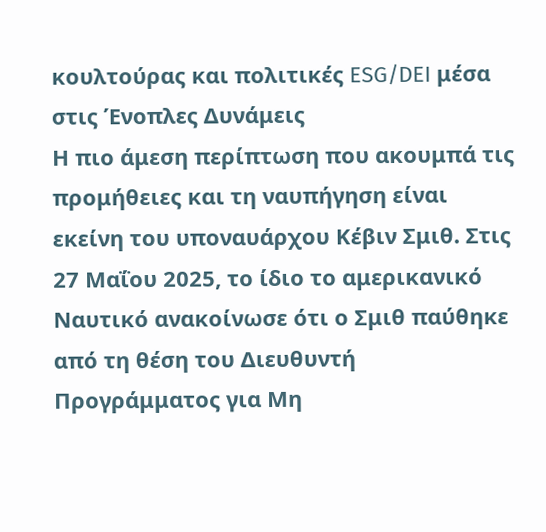κουλτούρας και πολιτικές ESG/DEI μέσα στις Ένοπλες Δυνάμεις
Η πιο άμεση περίπτωση που ακουμπά τις προμήθειες και τη ναυπήγηση είναι εκείνη του υποναυάρχου Κέβιν Σμιθ. Στις 27 Μαΐου 2025, το ίδιο το αμερικανικό Ναυτικό ανακοίνωσε ότι ο Σμιθ παύθηκε από τη θέση του Διευθυντή Προγράμματος για Μη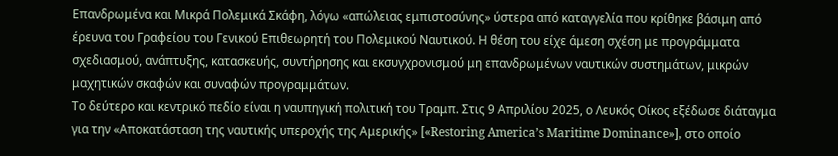Επανδρωμένα και Μικρά Πολεμικά Σκάφη, λόγω «απώλειας εμπιστοσύνης» ύστερα από καταγγελία που κρίθηκε βάσιμη από έρευνα του Γραφείου του Γενικού Επιθεωρητή του Πολεμικού Ναυτικού. Η θέση του είχε άμεση σχέση με προγράμματα σχεδιασμού, ανάπτυξης, κατασκευής, συντήρησης και εκσυγχρονισμού μη επανδρωμένων ναυτικών συστημάτων, μικρών μαχητικών σκαφών και συναφών προγραμμάτων.
Το δεύτερο και κεντρικό πεδίο είναι η ναυπηγική πολιτική του Τραμπ. Στις 9 Απριλίου 2025, ο Λευκός Οίκος εξέδωσε διάταγμα για την «Αποκατάσταση της ναυτικής υπεροχής της Αμερικής» [«Restoring America’s Maritime Dominance»], στο οποίο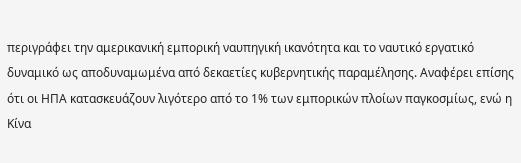περιγράφει την αμερικανική εμπορική ναυπηγική ικανότητα και το ναυτικό εργατικό δυναμικό ως αποδυναμωμένα από δεκαετίες κυβερνητικής παραμέλησης. Αναφέρει επίσης ότι οι ΗΠΑ κατασκευάζουν λιγότερο από το 1% των εμπορικών πλοίων παγκοσμίως, ενώ η Κίνα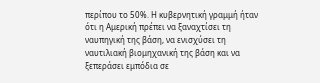περίπου το 50%. Η κυβερνητική γραμμή ήταν ότι η Αμερική πρέπει να ξαναχτίσει τη ναυπηγική της βάση, να ενισχύσει τη ναυτιλιακή βιομηχανική της βάση και να ξεπεράσει εμπόδια σε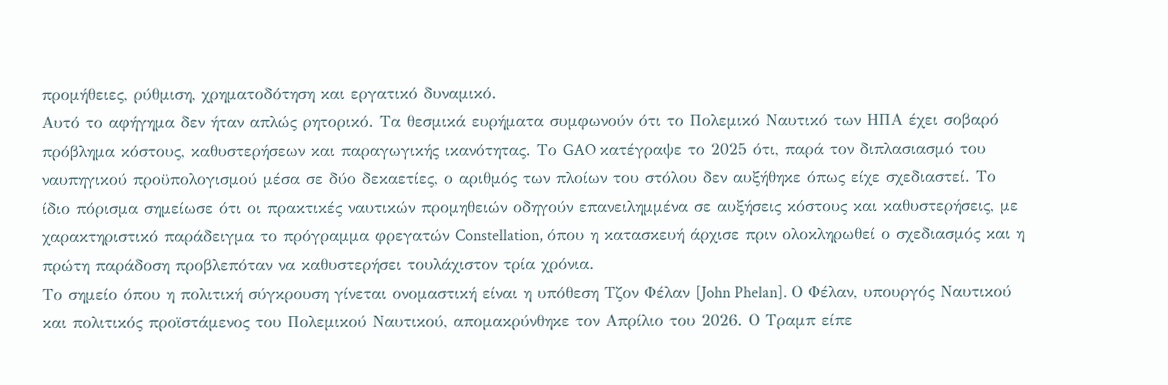προμήθειες, ρύθμιση, χρηματοδότηση και εργατικό δυναμικό.
Αυτό το αφήγημα δεν ήταν απλώς ρητορικό. Τα θεσμικά ευρήματα συμφωνούν ότι το Πολεμικό Ναυτικό των ΗΠΑ έχει σοβαρό πρόβλημα κόστους, καθυστερήσεων και παραγωγικής ικανότητας. Το GAO κατέγραψε το 2025 ότι, παρά τον διπλασιασμό του ναυπηγικού προϋπολογισμού μέσα σε δύο δεκαετίες, ο αριθμός των πλοίων του στόλου δεν αυξήθηκε όπως είχε σχεδιαστεί. Το ίδιο πόρισμα σημείωσε ότι οι πρακτικές ναυτικών προμηθειών οδηγούν επανειλημμένα σε αυξήσεις κόστους και καθυστερήσεις, με χαρακτηριστικό παράδειγμα το πρόγραμμα φρεγατών Constellation, όπου η κατασκευή άρχισε πριν ολοκληρωθεί ο σχεδιασμός και η πρώτη παράδοση προβλεπόταν να καθυστερήσει τουλάχιστον τρία χρόνια.
Το σημείο όπου η πολιτική σύγκρουση γίνεται ονομαστική είναι η υπόθεση Τζον Φέλαν [John Phelan]. Ο Φέλαν, υπουργός Ναυτικού και πολιτικός προϊστάμενος του Πολεμικού Ναυτικού, απομακρύνθηκε τον Απρίλιο του 2026. Ο Τραμπ είπε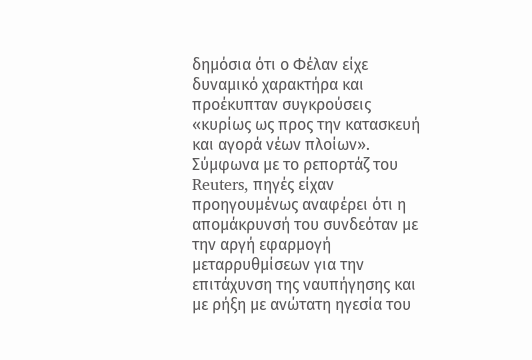δημόσια ότι ο Φέλαν είχε δυναμικό χαρακτήρα και προέκυπταν συγκρούσεις «κυρίως ως προς την κατασκευή και αγορά νέων πλοίων». Σύμφωνα με το ρεπορτάζ του Reuters, πηγές είχαν προηγουμένως αναφέρει ότι η απομάκρυνσή του συνδεόταν με την αργή εφαρμογή μεταρρυθμίσεων για την επιτάχυνση της ναυπήγησης και με ρήξη με ανώτατη ηγεσία του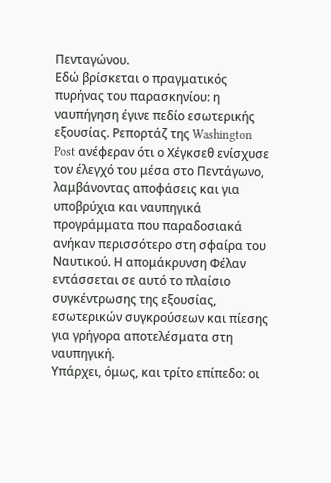Πενταγώνου.
Εδώ βρίσκεται ο πραγματικός πυρήνας του παρασκηνίου: η ναυπήγηση έγινε πεδίο εσωτερικής εξουσίας. Ρεπορτάζ της Washington Post ανέφεραν ότι ο Χέγκσεθ ενίσχυσε τον έλεγχό του μέσα στο Πεντάγωνο, λαμβάνοντας αποφάσεις και για υποβρύχια και ναυπηγικά προγράμματα που παραδοσιακά ανήκαν περισσότερο στη σφαίρα του Ναυτικού. Η απομάκρυνση Φέλαν εντάσσεται σε αυτό το πλαίσιο συγκέντρωσης της εξουσίας, εσωτερικών συγκρούσεων και πίεσης για γρήγορα αποτελέσματα στη ναυπηγική.
Υπάρχει, όμως, και τρίτο επίπεδο: οι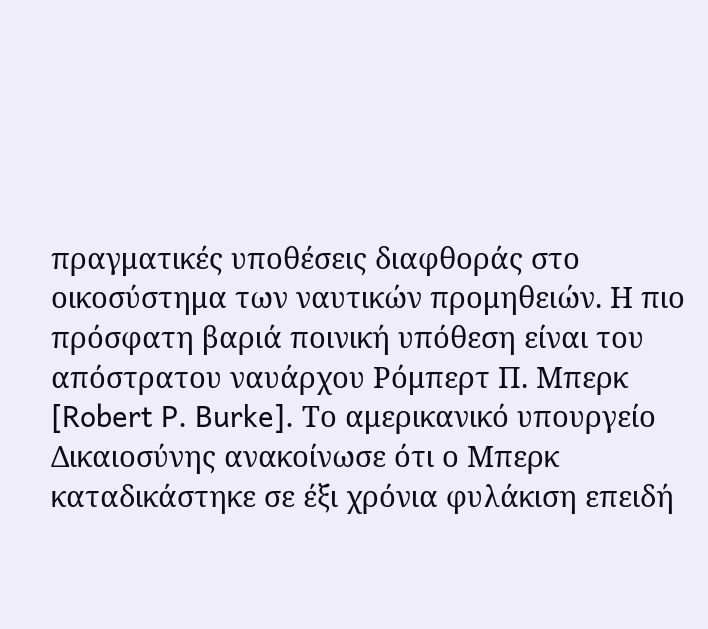πραγματικές υποθέσεις διαφθοράς στο οικοσύστημα των ναυτικών προμηθειών. Η πιο πρόσφατη βαριά ποινική υπόθεση είναι του απόστρατου ναυάρχου Ρόμπερτ Π. Μπερκ [Robert P. Burke]. Το αμερικανικό υπουργείο Δικαιοσύνης ανακοίνωσε ότι ο Μπερκ καταδικάστηκε σε έξι χρόνια φυλάκιση επειδή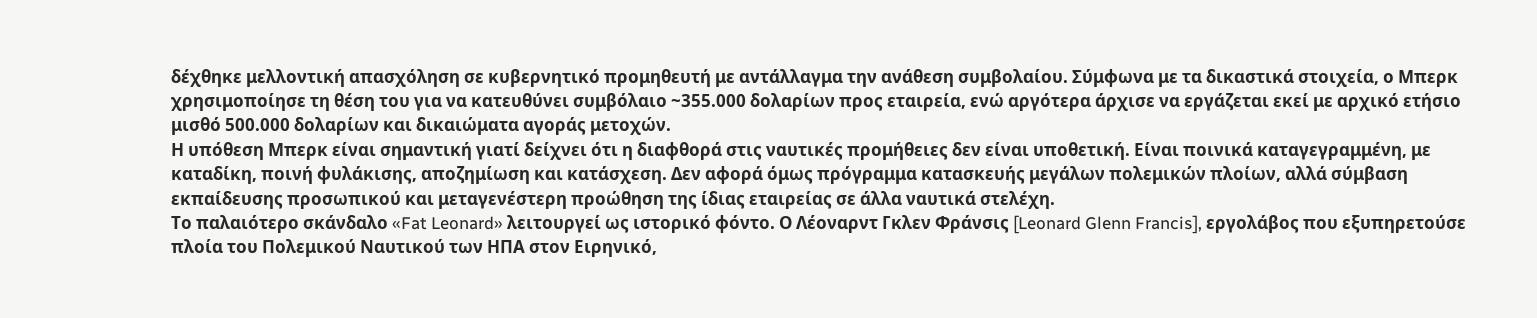δέχθηκε μελλοντική απασχόληση σε κυβερνητικό προμηθευτή με αντάλλαγμα την ανάθεση συμβολαίου. Σύμφωνα με τα δικαστικά στοιχεία, ο Μπερκ χρησιμοποίησε τη θέση του για να κατευθύνει συμβόλαιο ~355.000 δολαρίων προς εταιρεία, ενώ αργότερα άρχισε να εργάζεται εκεί με αρχικό ετήσιο μισθό 500.000 δολαρίων και δικαιώματα αγοράς μετοχών.
Η υπόθεση Μπερκ είναι σημαντική γιατί δείχνει ότι η διαφθορά στις ναυτικές προμήθειες δεν είναι υποθετική. Είναι ποινικά καταγεγραμμένη, με καταδίκη, ποινή φυλάκισης, αποζημίωση και κατάσχεση. Δεν αφορά όμως πρόγραμμα κατασκευής μεγάλων πολεμικών πλοίων, αλλά σύμβαση εκπαίδευσης προσωπικού και μεταγενέστερη προώθηση της ίδιας εταιρείας σε άλλα ναυτικά στελέχη.
Το παλαιότερο σκάνδαλο «Fat Leonard» λειτουργεί ως ιστορικό φόντο. Ο Λέοναρντ Γκλεν Φράνσις [Leonard Glenn Francis], εργολάβος που εξυπηρετούσε πλοία του Πολεμικού Ναυτικού των ΗΠΑ στον Ειρηνικό,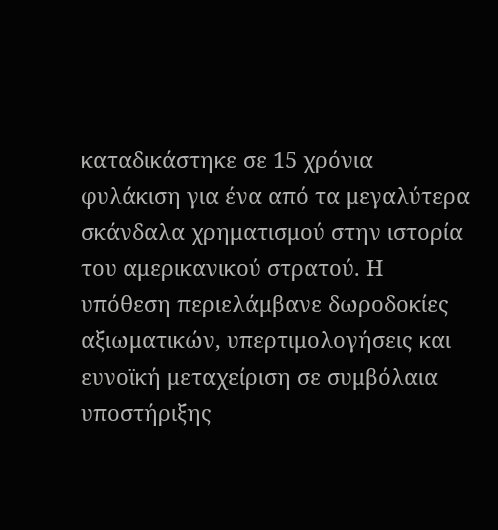καταδικάστηκε σε 15 χρόνια φυλάκιση για ένα από τα μεγαλύτερα σκάνδαλα χρηματισμού στην ιστορία του αμερικανικού στρατού. Η υπόθεση περιελάμβανε δωροδοκίες αξιωματικών, υπερτιμολογήσεις και ευνοϊκή μεταχείριση σε συμβόλαια υποστήριξης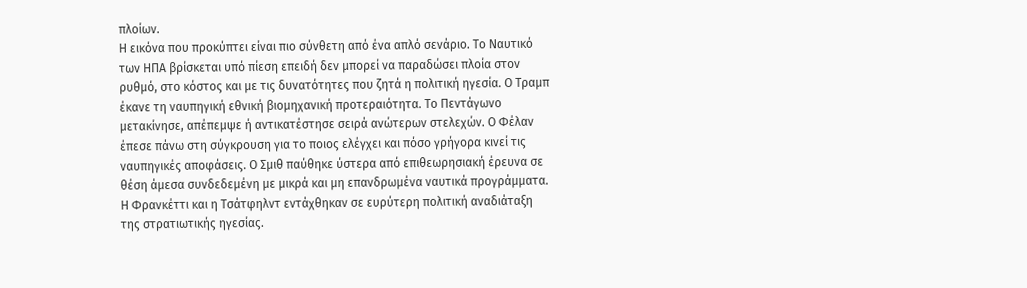πλοίων.
Η εικόνα που προκύπτει είναι πιο σύνθετη από ένα απλό σενάριο. Το Ναυτικό των ΗΠΑ βρίσκεται υπό πίεση επειδή δεν μπορεί να παραδώσει πλοία στον ρυθμό, στο κόστος και με τις δυνατότητες που ζητά η πολιτική ηγεσία. Ο Τραμπ έκανε τη ναυπηγική εθνική βιομηχανική προτεραιότητα. Το Πεντάγωνο μετακίνησε, απέπεμψε ή αντικατέστησε σειρά ανώτερων στελεχών. Ο Φέλαν έπεσε πάνω στη σύγκρουση για το ποιος ελέγχει και πόσο γρήγορα κινεί τις ναυπηγικές αποφάσεις. Ο Σμιθ παύθηκε ύστερα από επιθεωρησιακή έρευνα σε θέση άμεσα συνδεδεμένη με μικρά και μη επανδρωμένα ναυτικά προγράμματα. Η Φρανκέττι και η Τσάτφηλντ εντάχθηκαν σε ευρύτερη πολιτική αναδιάταξη της στρατιωτικής ηγεσίας.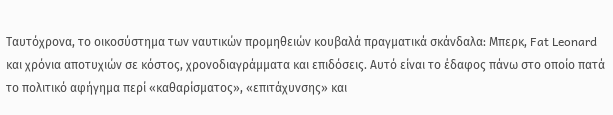Ταυτόχρονα, το οικοσύστημα των ναυτικών προμηθειών κουβαλά πραγματικά σκάνδαλα: Μπερκ, Fat Leonard και χρόνια αποτυχιών σε κόστος, χρονοδιαγράμματα και επιδόσεις. Αυτό είναι το έδαφος πάνω στο οποίο πατά το πολιτικό αφήγημα περί «καθαρίσματος», «επιτάχυνσης» και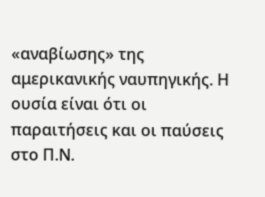«αναβίωσης» της αμερικανικής ναυπηγικής. Η ουσία είναι ότι οι παραιτήσεις και οι παύσεις στο Π.Ν.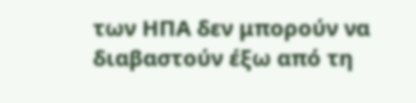των ΗΠΑ δεν μπορούν να διαβαστούν έξω από τη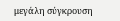μεγάλη σύγκρουση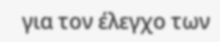για τον έλεγχο των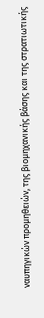ναυπηγικών προμηθειών, της βιομηχανικής βάσης και της στρατιωτικής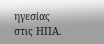ηγεσίας στις ΗΠΑ.